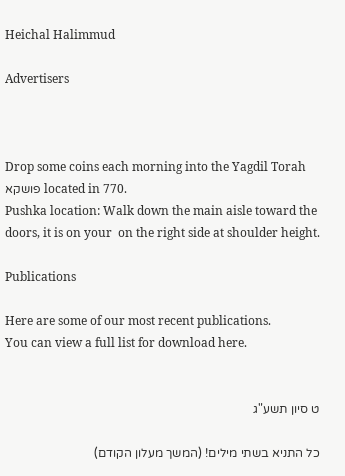Heichal Halimmud

Advertisers



Drop some coins each morning into the Yagdil Torah פושקא located in 770.
Pushka location: Walk down the main aisle toward the doors, it is on your  on the right side at shoulder height.

Publications

Here are some of our most recent publications.
You can view a full list for download here.


ט סיון תשע"ג

כל התניא בשתי מילים! (המשך מעלון הקודם)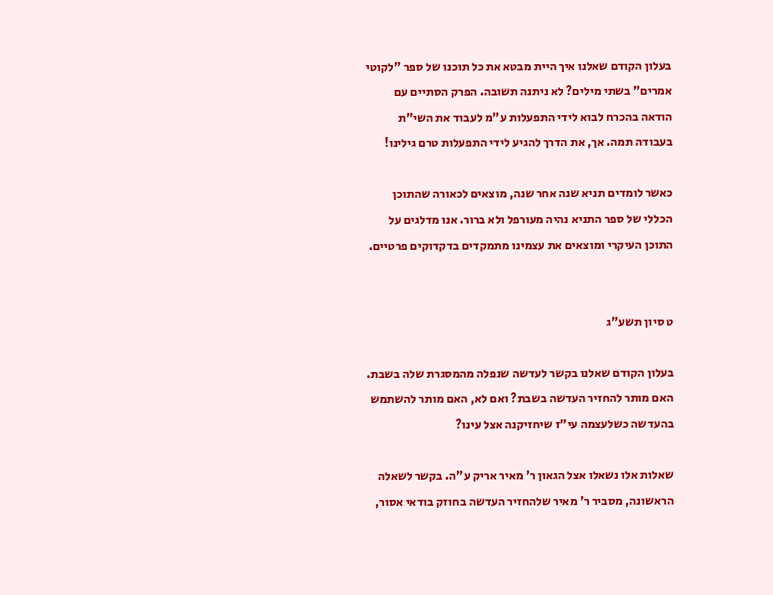בעלון הקודם שאלנו איך היית מבטא את כל תוכנו של ספר "לקוטי אמרים" בשתי מילים? לא ניתנה תשובה. הפרק הסתיים עם הודאה בהכרח לבוא לידי התפעלות ע"מ לעבוד את השי"ת בעבודה תמה. אך, את הדרך להגיע לידי התפעלות טרם גילינו!

כאשר לומדים תניא שנה אחר שנה, מוצאים לכאורה שהתוכן הכללי של ספר התניא נהיה מעורפל ולא ברור. אנו מדלגים על התוכן העיקרי ומוצאים את עצמינו מתמקדים בדקדוקים פרטיים.


ט סיון תשע"ג

בעלון הקודם שאלנו בקשר לעדשה שנפלה מהמסגרת שלה בשבת. האם מותר להחזיר העדשה בשבת? ואם לא, האם מותר להשתמש בהעדשה כשלעצמה עי"ז שיחזיקנה אצל עינו?

שאלות אלו נשאלו אצל הגאון ר' מאיר אריק ע"ה. בקשר לשאלה הראשונה, מסביר ר' מאיר שלהחזיר העדשה בחוזק בודאי אסור,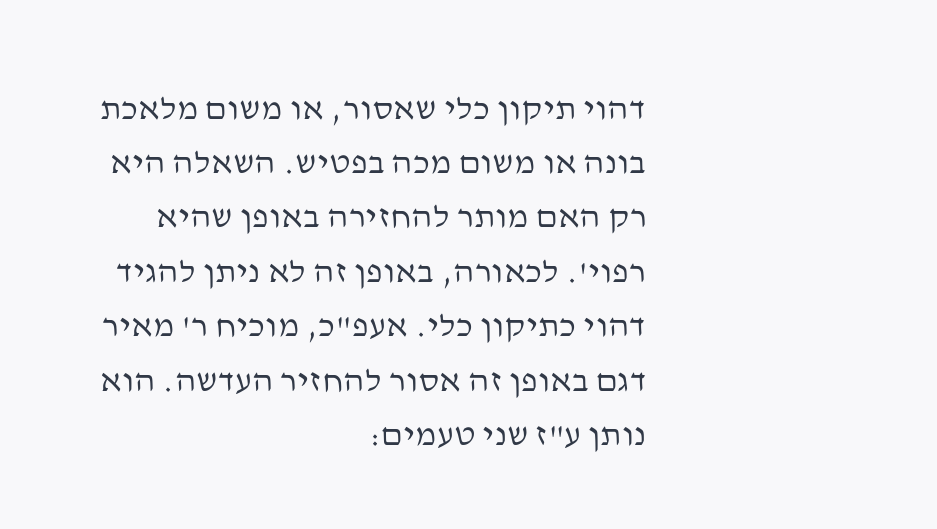דהוי תיקון כלי שאסור, או משום מלאכת בונה או משום מכה בפטיש. השאלה היא רק האם מותר להחזירה באופן שהיא רפוי'. לכאורה, באופן זה לא ניתן להגיד דהוי כתיקון כלי. אעפ"כ, מוכיח ר' מאיר דגם באופן זה אסור להחזיר העדשה. הוא נותן ע"ז שני טעמים: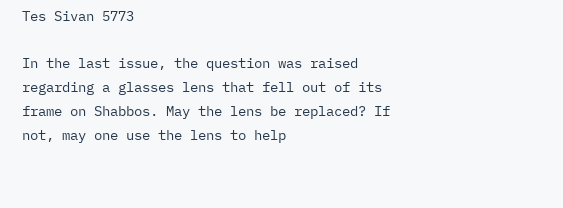Tes Sivan 5773

In the last issue, the question was raised regarding a glasses lens that fell out of its frame on Shabbos. May the lens be replaced? If not, may one use the lens to help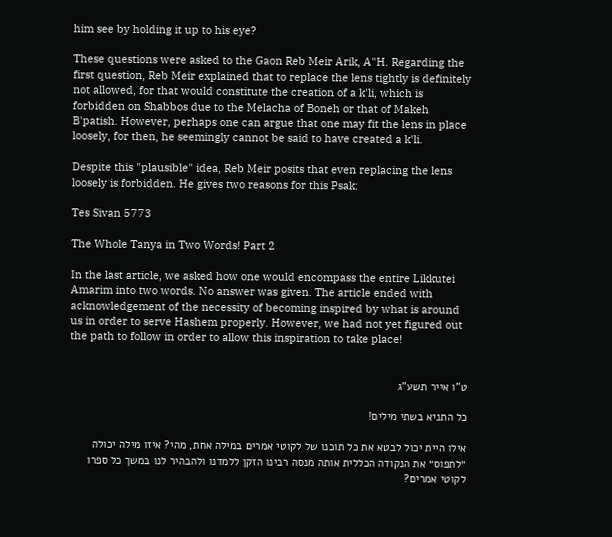him see by holding it up to his eye?

These questions were asked to the Gaon Reb Meir Arik, A"H. Regarding the first question, Reb Meir explained that to replace the lens tightly is definitely not allowed, for that would constitute the creation of a k'li, which is forbidden on Shabbos due to the Melacha of Boneh or that of Makeh B'patish. However, perhaps one can argue that one may fit the lens in place loosely, for then, he seemingly cannot be said to have created a k'li.

Despite this "plausible" idea, Reb Meir posits that even replacing the lens loosely is forbidden. He gives two reasons for this Psak:

Tes Sivan 5773

The Whole Tanya in Two Words! Part 2

In the last article, we asked how one would encompass the entire Likkutei Amarim into two words. No answer was given. The article ended with acknowledgement of the necessity of becoming inspired by what is around us in order to serve Hashem properly. However, we had not yet figured out the path to follow in order to allow this inspiration to take place!


ט"ו אייר תשע"ג

כל התניא בשתי מילים!

אילו היית יכול לבטא את כל תוכנו של לקוטי אמרים במילה אחת, מהי? איזו מילה יכולה ״לתפוס״ את הנקודה הכללית אותה מנסה רבינו הזקן ללמדנו ולהבהיר לנו במשך כל ספרו לקוטי אמרים?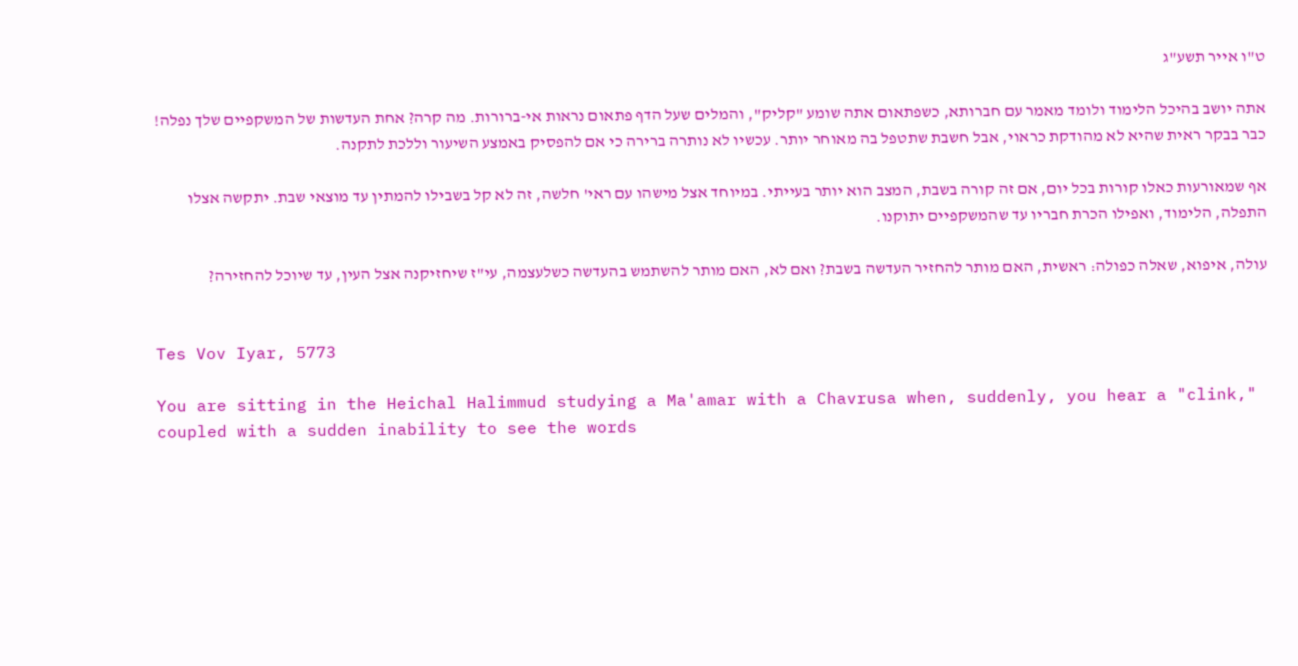ט"ו אייר תשע"ג

אתה יושב בהיכל הלימוד ולומד מאמר עם חברותא, כשפתאום אתה שומע "קליק", והמלים שעל הדף פתאום נראות אי-ברורות. מה קרה? אחת העדשות של המשקפיים שלך נפלה! כבר בבקר ראית שהיא לא מהודקת כראוי, אבל חשבת שתטפל בה מאוחר יותר. עכשיו לא נותרה ברירה כי אם להפסיק באמצע השיעור וללכת לתקנה.

אף שמאורעות כאלו קורות בכל יום, אם זה קורה בשבת, המצב הוא יותר בעייתי. במיוחד אצל מישהו עם ראי' חלשה, זה לא קל בשבילו להמתין עד מוצאי שבת. יתקשה אצלו התפלה, הלימוד, ואפילו הכרת חבריו עד שהמשקפיים יתוקנו.

עולה, איפוא, שאלה כפולה: ראשית, האם מותר להחזיר העדשה בשבת? ואם לא, האם מותר להשתמש בהעדשה כשלעצמה, עי"ז שיחזיקנה אצל העין, עד שיוכל להחזירה?


Tes Vov Iyar, 5773

You are sitting in the Heichal Halimmud studying a Ma'amar with a Chavrusa when, suddenly, you hear a "clink," coupled with a sudden inability to see the words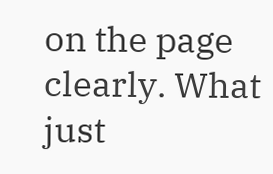on the page clearly. What just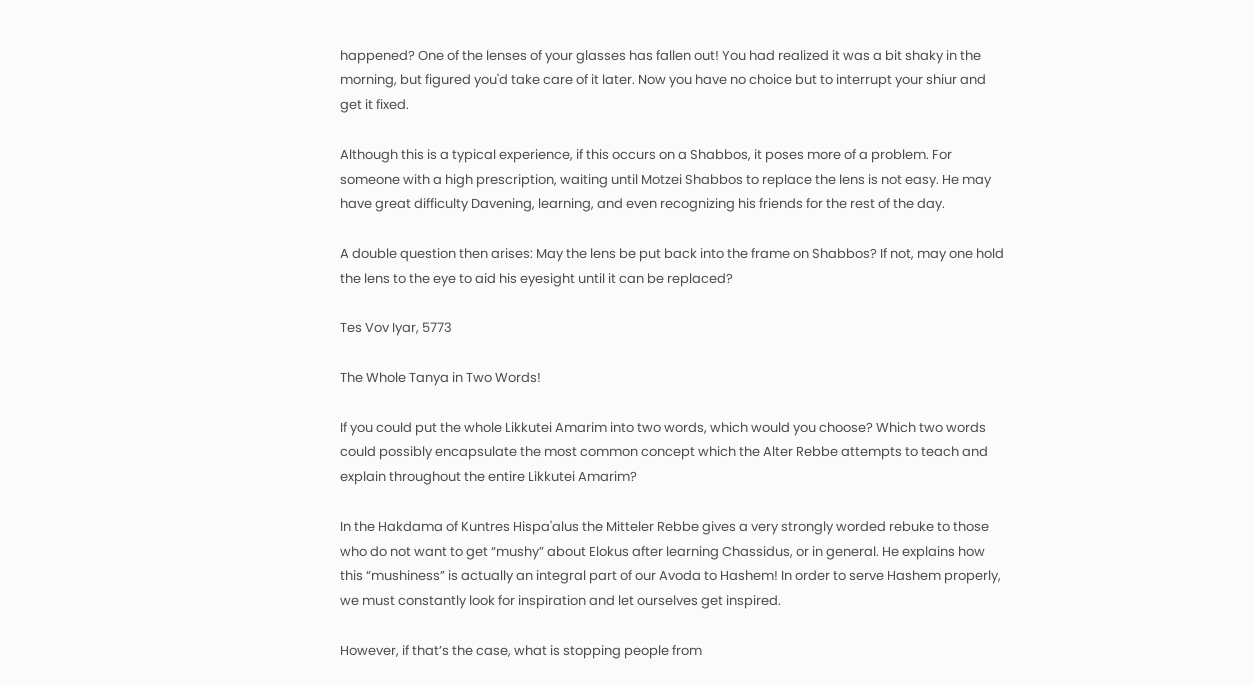happened? One of the lenses of your glasses has fallen out! You had realized it was a bit shaky in the morning, but figured you'd take care of it later. Now you have no choice but to interrupt your shiur and get it fixed.

Although this is a typical experience, if this occurs on a Shabbos, it poses more of a problem. For someone with a high prescription, waiting until Motzei Shabbos to replace the lens is not easy. He may have great difficulty Davening, learning, and even recognizing his friends for the rest of the day.

A double question then arises: May the lens be put back into the frame on Shabbos? If not, may one hold the lens to the eye to aid his eyesight until it can be replaced?

Tes Vov Iyar, 5773

The Whole Tanya in Two Words!

If you could put the whole Likkutei Amarim into two words, which would you choose? Which two words could possibly encapsulate the most common concept which the Alter Rebbe attempts to teach and explain throughout the entire Likkutei Amarim?

In the Hakdama of Kuntres Hispa'alus the Mitteler Rebbe gives a very strongly worded rebuke to those who do not want to get “mushy” about Elokus after learning Chassidus, or in general. He explains how this “mushiness” is actually an integral part of our Avoda to Hashem! In order to serve Hashem properly, we must constantly look for inspiration and let ourselves get inspired.

However, if that’s the case, what is stopping people from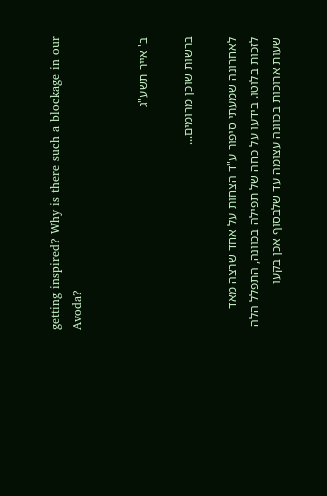getting inspired? Why is there such a blockage in our Avoda?


ב' אייר תשע"ג

ברשות שוכן מרומים...

לאחרונה שמעתי סיפור ע"ד הצחות על אחד שרצה מאד לזכות בלוטו. בידעו על כחה של תפילה בכוונה, התפלל הלה שעות ארוכות בכוונה עצומה עד שלבסוף אכן בקעו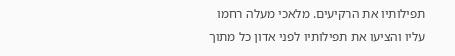תפילותיו את הרקיעים. מלאכי מעלה רחמו עליו והציעו את תפילותיו לפני אדון כל מתוך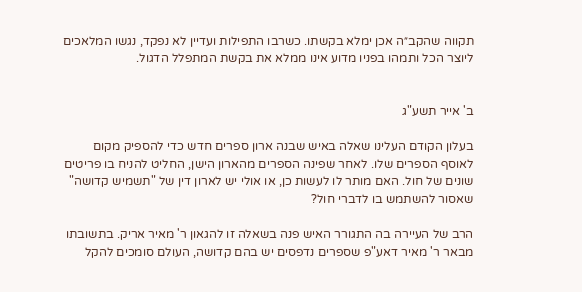תקווה שהקב״ה אכן ימלא בקשתו. כשרבו התפילות ועדיין לא נפקד, נגשו המלאכים ליוצר הכל ותמהו בפניו מדוע אינו ממלא את בקשת המתפלל הדגול.


ב' אייר תשע"ג

בעלון הקודם העלינו שאלה באיש שבנה ארון ספרים חדש כדי להספיק מקום לאוסף הספרים שלו. לאחר שפינה הספרים מהארון הישן, החליט להניח בו פריטים שונים של חול. האם מותר לו לעשות כן, או אולי יש לארון דין של "תשמיש קדושה" שאסור להשתמש בו לדברי חול?

הרב של העיירה בה התגורר האיש פנה בשאלה זו להגאון ר' מאיר אריק. בתשובתו מבאר ר' מאיר דאע"פ שספרים נדפסים יש בהם קדושה, העולם סומכים להקל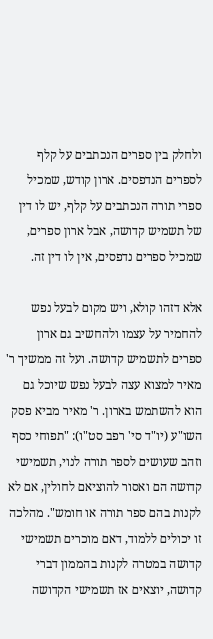ולחלק בין ספרים הנכתבים על קלף לספרים הנדפסים. ארון קודש, שמכיל ספרי תורה הנכתבים על קלף, יש לו דין של תשמיש קדושה, אבל ארון ספרים, שמכיל ספרים נדפסים, אין לו דין זה.

אלא דזהו קולא, ויש מקום לבעל נפש להחמיר על עצמו ולהחשיב גם ארון ספרים לתשמיש קדושה. ועל זה ממשיך ר' מאיר למצוא עצה לבעל נפש שיוכל גם הוא להשתמש בארון. ר' מאיר מביא פסק השו"ע (יו"ד סי' רפב סט"ו): "תפוחי כסף וזהב שעושים לספר תורה לנוי, תשמישי קדושה הם ואסור להוציאם לחולין, אם לא לקנות בהם ספר תורה או חומש". מהלכה זו יכולים ללמוד, דאם מוכרים תשמישי קדושה במטרה לקנות בהממון דברי קדושה, יוצאים אז תשמישי הקדושה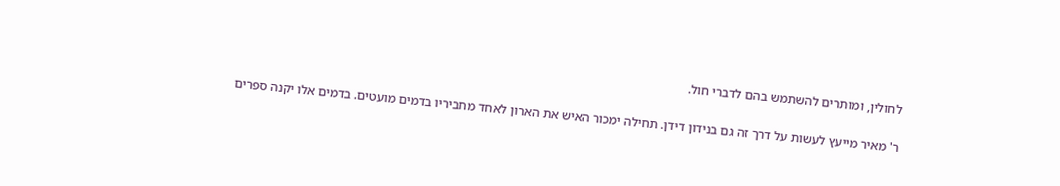לחולין, ומותרים להשתמש בהם לדברי חול.

ר' מאיר מייעץ לעשות על דרך זה גם בנידון דידן. תחילה ימכור האיש את הארון לאחד מחביריו בדמים מועטים. בדמים אלו יקנה ספרים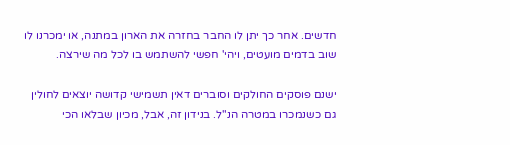חדשים. אחר כך יתן לו החבר בחזרה את הארון במתנה, או ימכרנו לו שוב בדמים מועטים, ויהי' חפשי להשתמש בו לכל מה שירצה.

ישנם פוסקים החולקים וסוברים דאין תשמישי קדושה יוצאים לחולין גם כשנמכרו במטרה הנ"ל. בנידון זה, אבל, מכיון שבלאו הכי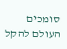סומכים העולם להקל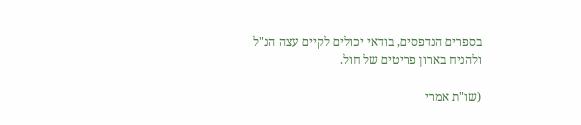בספרים הנדפסים, בודאי יכולים לקיים עצה הנ"ל ולהניח בארון פריטים של חול.

(שו"ת אמרי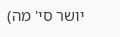יושר סי' מה)